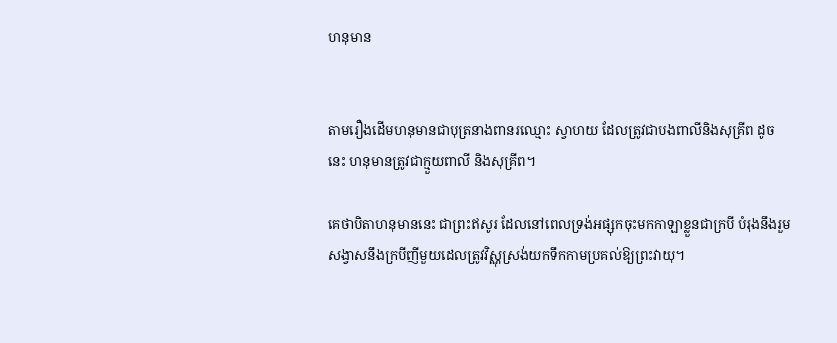ហនុមាន


តាមរឿងដើមហនុមានជាបុត្រនាងពានរឈ្មោះ ស្វាហយ ដែលត្រូវជាបងពាលីនិងសុគ្រីព ដូចនេះ ហនុមានត្រូវជាក្មួយពាលី និងសុគ្រីព។

គេថាបិតាហនុមាននេះ ជាព្រះឥសូរ ដែលនៅពេលទ្រង់អផ្សុកចុះមកកាឡាខ្លួនជាក្របី បំរុងនឹងរួមសង្វាសនឹងក្របីញីមួយដេលត្រូវវិស្ណុស្រង់យកទឹកកាមប្រគល់ឱ្យព្រះវាយុ។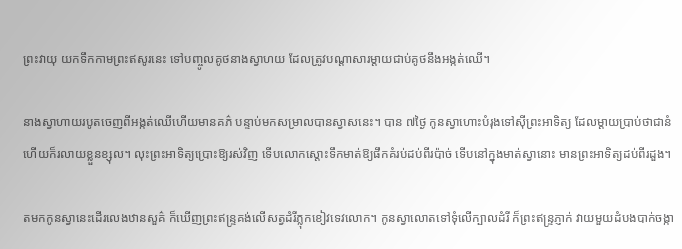ព្រះវាយុ យកទឹកកាមព្រះឥសូរនេះ ទៅបញ្ចូលគូថនាងស្វាហយ ដែលត្រូវបណ្តាសារម្តាយជាប់គូថនឹងអង្កត់ឈើ។

នាងស្វាហាយរបូតចេញពីអង្កត់ឈើហើយមានគភ៌ បន្ទាប់មកសម្រាលបានស្វាសនេះ។ បាន ៧ថ្ងៃ កូនស្វាហោះបំរុងទៅស៊ីព្រះអាទិត្យ ដែលម្តាយប្រាប់ថាជានំ ហើយក៏រលាយខ្លួនខ្សុល។ លុះព្រះអាទិត្យប្រោះឱ្យរស់វិញ ទើបលោកស្តោះទឹកមាត់ឱ្យផឹកគំរប់ដប់ពីរប៉ាច់ ទើបនៅក្នុងមាត់ស្វានោះ មានព្រះអាទិត្យដប់ពីរដួង។

តមកកូនស្វានេះដើរលេងឋានសួគ៌ ក៏ឃើញព្រះឥន្ទ្រគង់លើសត្វដំរីភ្លុកខៀវទេវលោក។ កូនស្វាលោតទៅទុំលើក្បាលដំរី ក៏ព្រះឥន្ទ្រភ្ញាក់ វាយមួយដំបងបាក់ចង្កា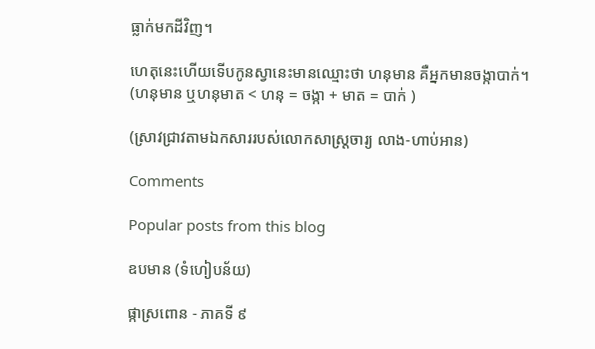ធ្លាក់មកដីវិញ។

ហេតុនេះហើយទើបកូនស្វានេះមានឈ្មោះថា ហនុមាន គឺអ្នកមានចង្កាបាក់។ (ហនុមាន ឬហនុមាត < ហនុ = ចង្កា + មាត = បាក់ )

(ស្រាវជ្រាវតាមឯកសាររបស់លោកសាស្ត្រចារ្យ លាង-ហាប់អាន)

Comments

Popular posts from this blog

ឧបមាន (ទំហៀបន័យ)

ផ្កាស្រពោន - ភាគទី ៩